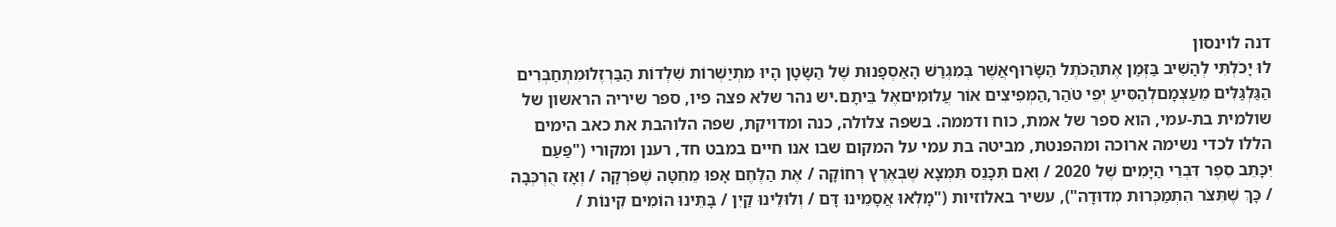דנה לוינסון
לוּ יָכֹלְתִּי לְהָשִׁיב בַּזְּמַן אֶתהַכֹּתֶל הַשָּׂרוּףאֲשֶׁר בְּמִגְרַשׁ הָאַסְפָנוּת שֶׁל הַשָּׂטָן הָיוּ מִתְיַשְּׁרוֹת שִׁלְדוֹת הַבַּרְזֶלוּמִתְחַבְּרִים הַגַּלְגַּלִּים מֵעַצְמָםלְהַסִּיעַ יְפֵי טֹהַר,הַמְּפִיצִים אוֹר עֲלוּמִיםאֶל בֵּיתָם.יש נהר שלא פצה פיו, ספר שיריה הראשון של שולמית בת-עמי, הוא ספר של אמת, כוח ודממה. בשפה צלולה, כנה ומדויקת, שפה הלוהבת את כאב הימים הללו לכדי נשימה ארוכה ומהפנטת, מביטה בת עמי על המקום שבו אנו חיים במבט חד, רענן ומקורי ("פַּעַם יִכָּתֵב סֵפֶר דִּבְרֵי הַיָּמִים שֶׁל 2020 / וְאִם תִּכָּנֵס תִּמְצָא שֶׁבְּאֶרֶץ רְחוֹקָה / אֶת הַלֶּחֶם אָפוּ מֵחִטָּה שֶׁפֹּרְקָה / וְאָז הֻרְכְּבָה / כָּךְ שֶׁתִּצֹּר הִתְמַכְּרוּת מְדוּדָה"), עשיר באלוזיות ("מָלְאוּ אֲסָמֵינוּ דָּם / וְלוּלֵינוּ קַיִן / בָּתֵּינוּ הוֹמִים קִינוֹת /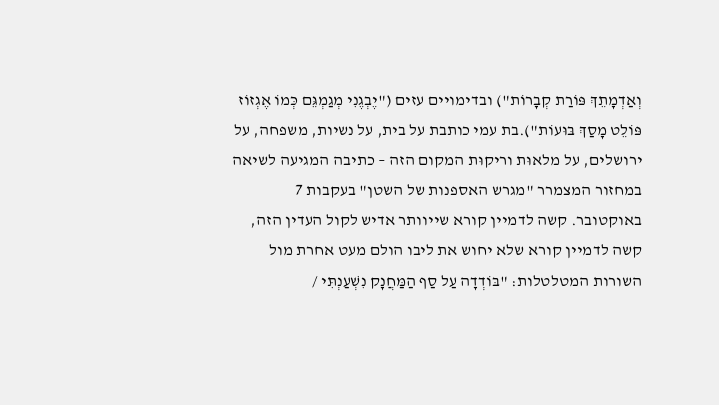וְאַדְמָתֵךְ פּוֹרַת קְבָרוֹת") ובדימויים עזים ("יֶבְגֶנִי מְגַמְגֵּם כְּמוֹ אֶגְזוֹז פּוֹלֵט מָסַךְ בּוּעוֹת").בת עמי כותבת על בית, על נשיות, משפחה, על ירושלים, על מלאוּת וריקוּת המקום הזה – כתיבה המגיעה לשיאה במחזור המצמרר "מגרש האספנות של השטן" בעקבות 7 באוקטובר. קשה לדמיין קורא שייוותר אדיש לקול העדין הזה, קשה לדמיין קורא שלא יחוש את ליבו הולם מעט אחרת מול השורות המטלטלות: "בּוֹדְדָה עַל סַף הַמַּחֲנָק נִשְׁעַנְתִּי /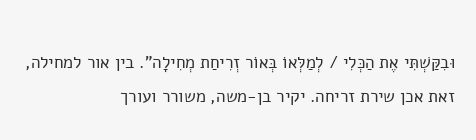וּבִקַּשְׁתִּי אֶת הַכְּלִי / לְמַלְּאוֹ בְּאוֹר זְרִיחַת מְחִילָה". בין אור למחילה, זאת אכן שירת זריחה. יקיר בן-משה, משורר ועורך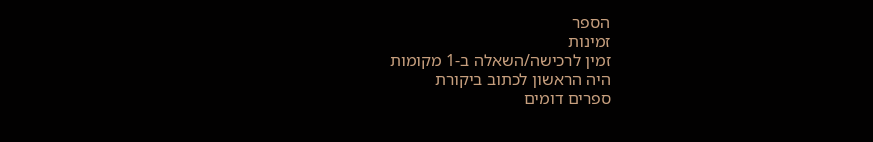הספר
זמינות
זמין לרכישה/השאלה ב-1 מקומות
היה הראשון לכתוב ביקורת
ספרים דומים